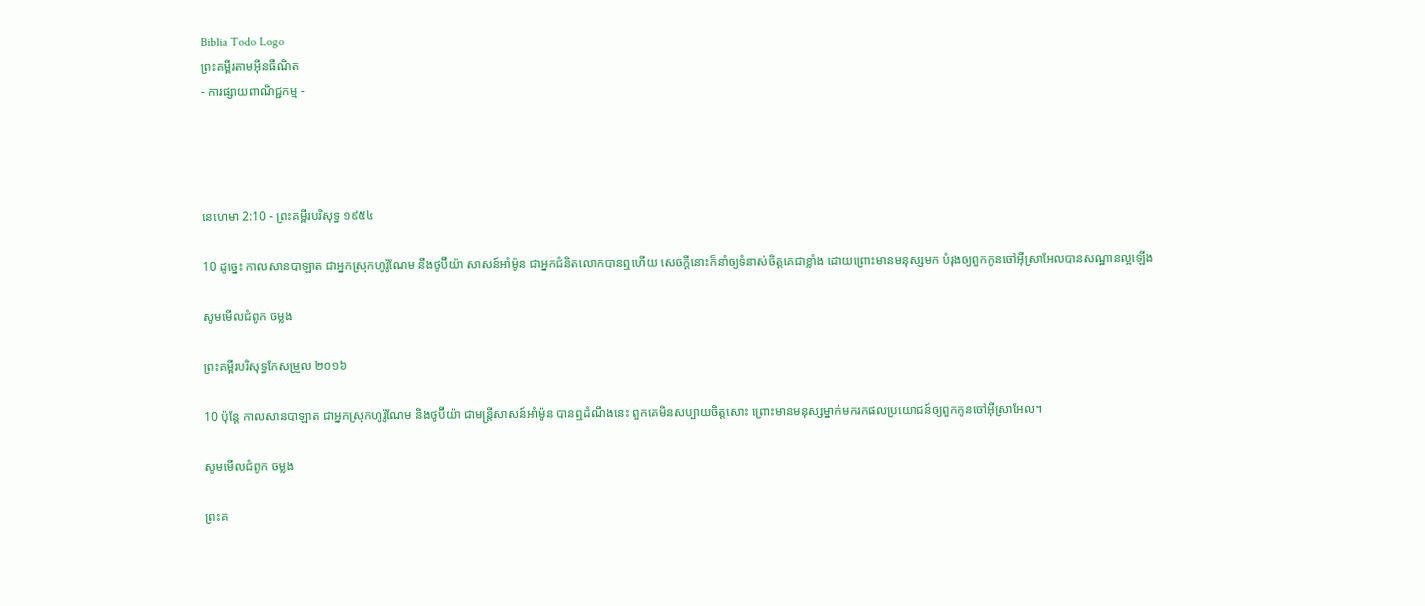Biblia Todo Logo
ព្រះគម្ពីរតាមអ៊ីនធឺណិត
- ការផ្សាយពាណិជ្ជកម្ម -




នេហេមា 2:10 - ព្រះគម្ពីរបរិសុទ្ធ ១៩៥៤

10 ដូច្នេះ កាលសាន‌បា‌ឡាត ជាអ្នកស្រុកហូរ៉ូ‌ណែម នឹងថូប៊ីយ៉ា សាសន៍អាំម៉ូន ជាអ្នកជំនិតលោកបានឮហើយ សេចក្ដីនោះក៏នាំឲ្យទំនាស់ចិត្តគេជាខ្លាំង ដោយព្រោះមានមនុស្សមក បំរុងឲ្យពួកកូនចៅអ៊ីស្រាអែលបានសណ្ឋានល្អឡើង

សូមមើលជំពូក ចម្លង

ព្រះគម្ពីរបរិសុទ្ធកែសម្រួល ២០១៦

10 ប៉ុន្ដែ កាលសាន‌បាឡាត ជាអ្នកស្រុកហូរ៉ូ‌ណែម និងថូប៊ីយ៉ា ជាមន្ត្រីសាសន៍អាំម៉ូន បានឮដំណឹងនេះ ពួកគេមិនសប្បាយចិត្តសោះ ព្រោះមានមនុស្សម្នាក់មករកផលប្រយោជន៍ឲ្យពួកកូនចៅអ៊ីស្រា‌អែល។

សូមមើលជំពូក ចម្លង

ព្រះគ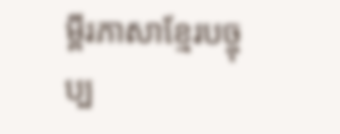ម្ពីរភាសាខ្មែរបច្ចុប្ប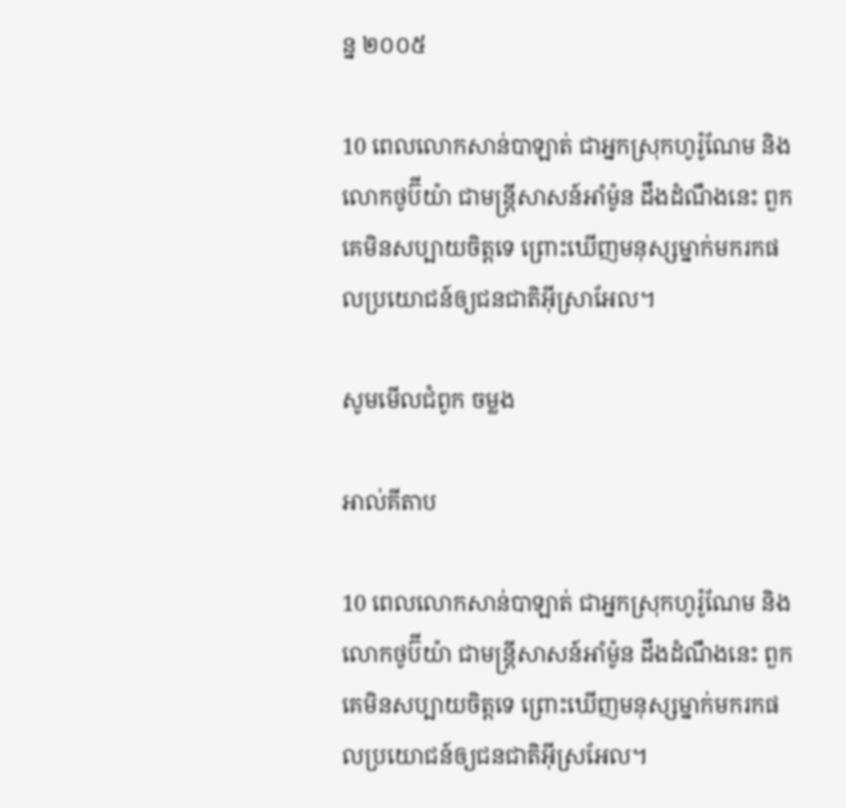ន្ន ២០០៥

10 ពេលលោកសាន់បា‌ឡាត់ ជាអ្នកស្រុកហូរ៉ូ‌ណែម និងលោកថូប៊ី‌យ៉ា ជាមន្ត្រីសាសន៍អាំម៉ូន ដឹងដំណឹងនេះ ពួកគេមិនសប្បាយចិត្តទេ ព្រោះឃើញមនុស្សម្នាក់មករកផលប្រយោជន៍ឲ្យជន‌ជាតិអ៊ីស្រា‌អែល។

សូមមើលជំពូក ចម្លង

អាល់គីតាប

10 ពេលលោកសាន់បា‌ឡាត់ ជាអ្នកស្រុកហូរ៉ូ‌ណែម និងលោកថូប៊ី‌យ៉ា ជាមន្ត្រីសាសន៍អាំម៉ូន ដឹងដំណឹងនេះ ពួកគេមិនសប្បាយចិត្តទេ ព្រោះឃើញមនុស្សម្នាក់មករកផលប្រយោជន៍ឲ្យជន‌ជាតិអ៊ីស្រ‌អែល។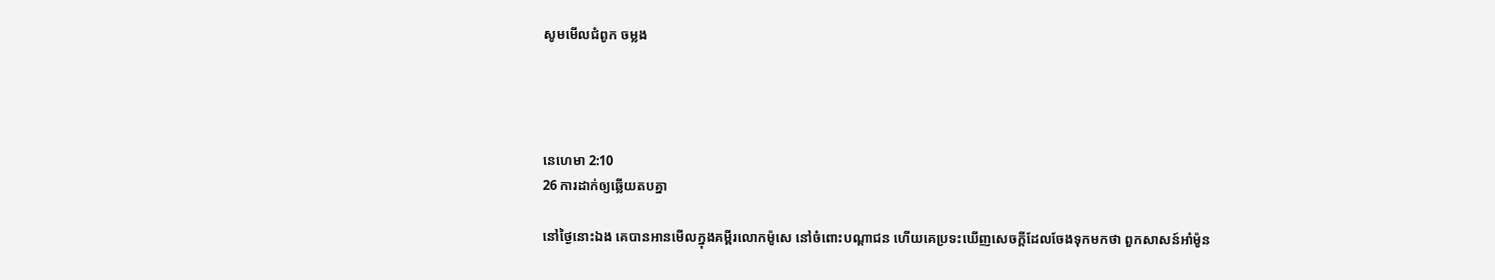សូមមើលជំពូក ចម្លង




នេហេមា 2:10
26 ការដាក់ឲ្យឆ្លើយតបគ្នា

នៅថ្ងៃនោះឯង គេបានអានមើលក្នុងគម្ពីរលោកម៉ូសេ នៅចំពោះបណ្តាជន ហើយគេប្រទះឃើញសេចក្ដីដែលចែងទុកមកថា ពួកសាសន៍អាំម៉ូន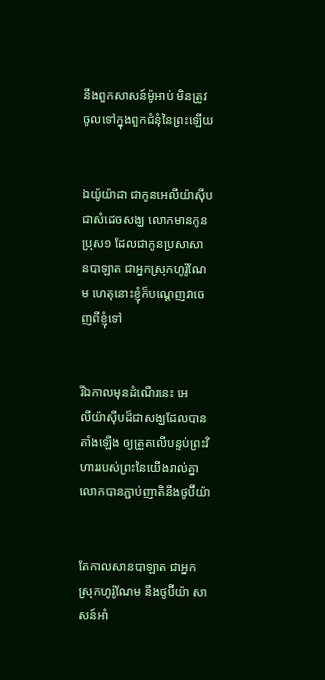នឹងពួកសាសន៍ម៉ូអាប់ មិនត្រូវចូលទៅក្នុងពួកជំនុំនៃព្រះឡើយ


ឯយ៉ូយ៉ាដា ជាកូនអេលី‌យ៉ាស៊ីប ជាសំដេចសង្ឃ លោកមានកូនប្រុស១ ដែលជាកូនប្រសាសាន‌បា‌ឡាត ជាអ្នកស្រុកហូរ៉ូ‌ណែម ហេតុនោះខ្ញុំក៏បណ្តេញវាចេញពីខ្ញុំទៅ


រីឯកាលមុនដំណើរនេះ អេលី‌យ៉ាស៊ីបដ៏ជាសង្ឃដែលបានតាំងឡើង ឲ្យត្រួតលើបន្ទប់ព្រះ‌វិហាររបស់ព្រះនៃយើងរាល់គ្នា លោកបានភ្ជាប់ញាតិនឹងថូប៊ីយ៉ា


តែកាលសាន‌បា‌ឡាត ជាអ្នកស្រុកហូរ៉ូ‌ណែម នឹងថូប៊ីយ៉ា សាសន៍អាំ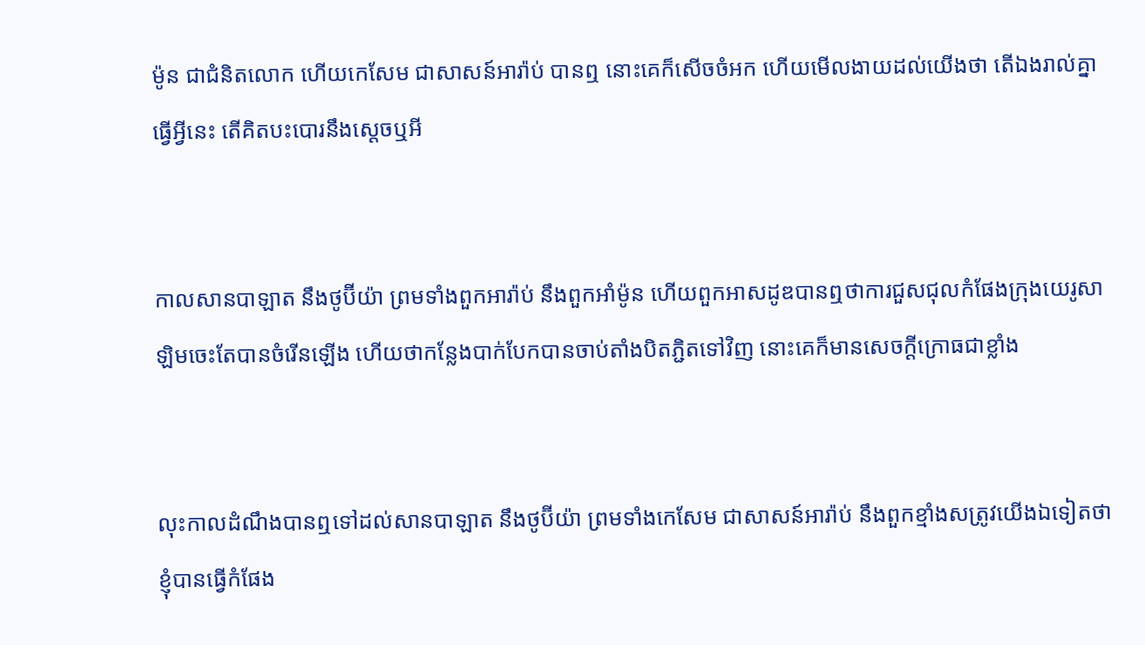ម៉ូន ជាជំនិតលោក ហើយកេសែម ជាសាសន៍អារ៉ាប់ បានឮ នោះគេក៏សើចចំអក ហើយមើល‌ងាយដល់យើងថា តើឯងរាល់គ្នាធ្វើអ្វីនេះ តើគិតបះ‌បោរនឹងស្តេចឬអី


កាលសាន‌បា‌ឡាត នឹងថូប៊ីយ៉ា ព្រមទាំងពួកអារ៉ាប់ នឹងពួកអាំម៉ូន ហើយពួកអាសដូឌបានឮថាការជួស‌ជុលកំផែងក្រុងយេរូ‌សាឡិមចេះតែបានចំរើនឡើង ហើយថាកន្លែងបាក់បែកបានចាប់តាំងបិត‌ភ្ជិតទៅវិញ នោះគេក៏មានសេចក្ដីក្រោធជាខ្លាំង


លុះកាលដំណឹងបានឮទៅដល់សាន‌បា‌ឡាត នឹងថូប៊ីយ៉ា ព្រមទាំងកេសែម ជាសាសន៍អារ៉ាប់ នឹងពួកខ្មាំងសត្រូវយើងឯទៀតថា ខ្ញុំបានធ្វើកំផែង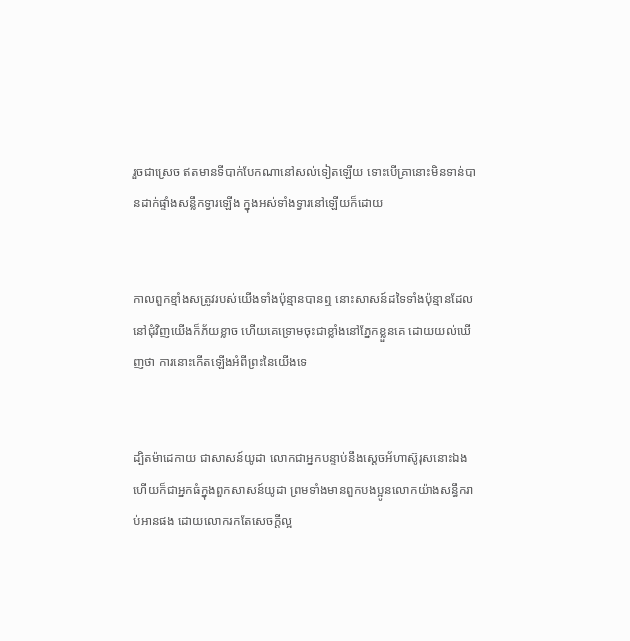រួចជាស្រេច ឥតមានទីបាក់បែកណានៅសល់ទៀតឡើយ ទោះបើគ្រានោះមិនទាន់បានដាក់ផ្ទាំងសន្លឹកទ្វារឡើង ក្នុងអស់ទាំងទ្វារនៅឡើយក៏ដោយ


កាលពួកខ្មាំងសត្រូវរបស់យើងទាំងប៉ុន្មានបានឮ នោះសាសន៍ដទៃទាំងប៉ុន្មានដែលនៅជុំវិញយើងក៏ភ័យខ្លាច ហើយគេទ្រោមចុះជាខ្លាំងនៅភ្នែកខ្លួនគេ ដោយយល់ឃើញថា ការនោះកើតឡើងអំពីព្រះនៃយើងទេ


ដ្បិតម៉ា‌ដេកាយ ជាសាសន៍យូដា លោកជាអ្នកបន្ទាប់នឹងស្តេចអ័ហា‌ស៊ូរុសនោះឯង ហើយក៏ជាអ្នកធំក្នុងពួកសាសន៍យូដា ព្រមទាំងមានពួកបងប្អូនលោកយ៉ាងសន្ធឹករាប់អានផង ដោយលោករកតែសេចក្ដីល្អ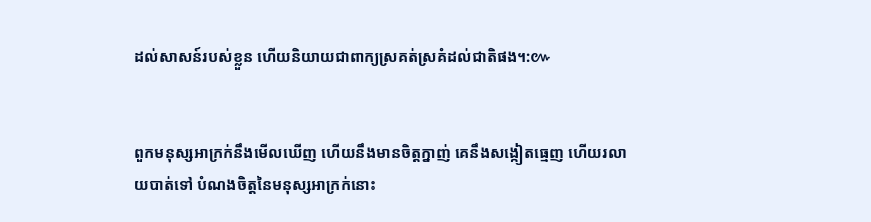ដល់សាសន៍របស់ខ្លួន ហើយនិយាយជាពាក្យស្រគត់‌ស្រគំដល់ជាតិផង។:៚


ពួកមនុស្សអាក្រក់នឹងមើលឃើញ ហើយនឹងមានចិត្តក្នាញ់ គេនឹងសង្កៀតធ្មេញ ហើយរលាយបាត់ទៅ បំណងចិត្តនៃមនុស្សអាក្រក់នោះ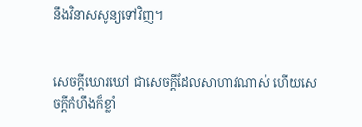នឹងវិនាសសូន្យទៅវិញ។


សេចក្ដីឃោរ‌ឃៅ ជាសេចក្ដីដែលសាហាវណាស់ ហើយសេចក្ដីកំហឹងក៏ខ្លាំ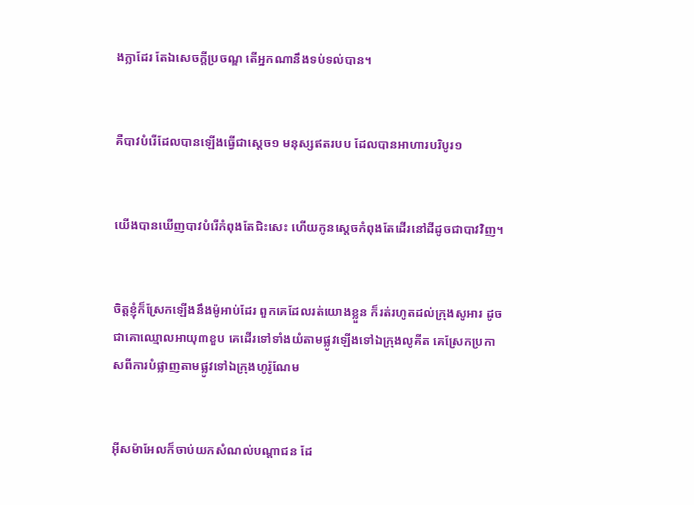ង‌ក្លាដែរ តែឯសេចក្ដីប្រចណ្ឌ តើអ្នកណានឹងទប់‌ទល់បាន។


គឺបាវបំរើដែលបានឡើងធ្វើជាស្តេច១ មនុស្សឥតរបប ដែលបានអាហារបរិបូរ១


យើងបានឃើញបាវបំរើកំពុងតែជិះសេះ ហើយកូនស្តេចកំពុងតែដើរនៅដីដូចជាបាវវិញ។


ចិត្តខ្ញុំក៏ស្រែកឡើងនឹងម៉ូអាប់ដែរ ពួកគេដែលរត់យោងខ្លួន ក៏រត់រហូតដល់ក្រុងសូអារ ដូចជាគោឈ្មោលអាយុ៣ខួប គេដើរទៅទាំងយំតាមផ្លូវឡើងទៅឯក្រុងលូគីត គេស្រែកប្រកាសពីការបំផ្លាញតាមផ្លូវទៅឯក្រុងហូរ៉ូណែម


អ៊ីស‌ម៉ាអែលក៏ចាប់យកសំណល់បណ្តាជន ដែ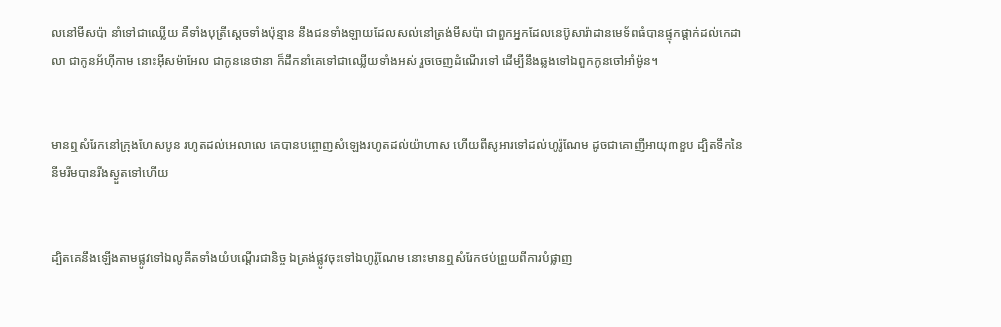លនៅមីសប៉ា នាំទៅជាឈ្លើយ គឺទាំងបុត្រីស្តេចទាំងប៉ុន្មាន នឹងជនទាំង‌ឡាយដែលសល់នៅត្រង់មីសប៉ា ជាពួកអ្នកដែលនេប៊ូសា‌រ៉ាដានមេ‌ទ័ពធំបានផ្ទុក‌ផ្តាក់ដល់កេដាលា ជាកូនអ័ហ៊ីកាម នោះអ៊ីស‌ម៉ាអែល ជាកូននេថានា ក៏ដឹក‌នាំគេទៅជាឈ្លើយទាំងអស់ រួចចេញដំណើរទៅ ដើម្បីនឹងឆ្លងទៅឯពួកកូនចៅអាំម៉ូន។


មានឮសំរែកនៅក្រុងហែសបូន រហូតដល់អេលាលេ គេបានបព្ចោញសំឡេងរហូតដល់យ៉ាហាស ហើយពីសូអារទៅដល់ហូរ៉ូណែម ដូចជាគោញីអាយុ៣ខួប ដ្បិតទឹកនៃនីមរីមបានរីងស្ងួតទៅហើយ


ដ្បិតគេនឹងឡើងតាមផ្លូវទៅឯលូគីតទាំងយំបណ្តើរជានិច្ច ឯត្រង់ផ្លូវចុះទៅឯហូរ៉ូណែម នោះមានឮសំរែកថប់ព្រួយពីការបំផ្លាញ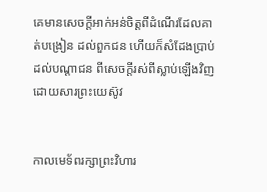គេមានសេចក្ដីអាក់‌អន់ចិត្តពីដំណើរដែលគាត់បង្រៀន ដល់ពួកជន ហើយក៏សំដែងប្រាប់ដល់បណ្តាជន ពីសេចក្ដីរស់ពីស្លាប់ឡើងវិញ ដោយ‌សារព្រះ‌យេស៊ូវ


កាលមេទ័ពរក្សាព្រះ‌វិហារ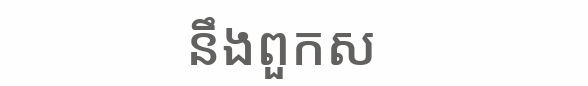នឹងពួកស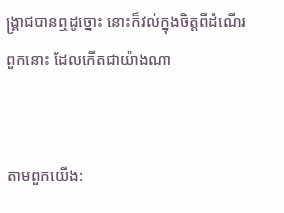ង្គ្រាជបានឮដូច្នោះ នោះក៏វល់ក្នុងចិត្តពីដំណើរពួកនោះ ដែលកើតជាយ៉ាងណា


តាមពួកយើង: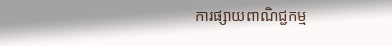ការផ្សាយពាណិជ្ជកម្ម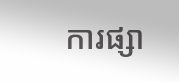ការផ្សា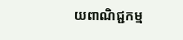យពាណិជ្ជកម្ម